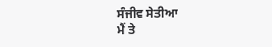ਸੰਜੀਵ ਸੇਤੀਆ
ਮੈਂ ਤੇ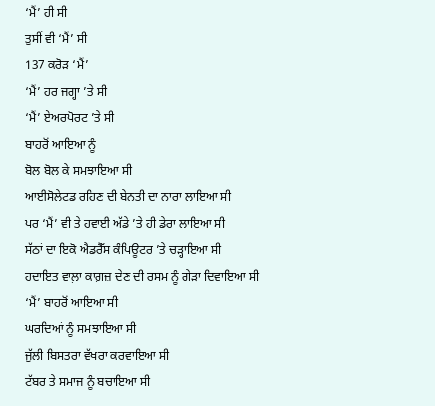‘ਮੈਂ’ ਹੀ ਸੀ
ਤੁਸੀਂ ਵੀ ‘ਮੈਂ’ ਸੀ
137 ਕਰੋੜ ‘ਮੈਂ’
‘ਮੈਂ’ ਹਰ ਜਗ੍ਹਾ ’ਤੇ ਸੀ
‘ਮੈਂ’ ਏਅਰਪੋਰਟ ’ਤੇ ਸੀ
ਬਾਹਰੋਂ ਆਇਆ ਨੂੰ
ਬੋਲ ਬੋਲ ਕੇ ਸਮਝਾਇਆ ਸੀ
ਆਈਸੋਲੇਟਡ ਰਹਿਣ ਦੀ ਬੇਨਤੀ ਦਾ ਨਾਰਾ ਲਾਇਆ ਸੀ
ਪਰ ‘ਮੈਂ’ ਵੀ ਤੇ ਹਵਾਈ ਅੱਡੇ ’ਤੇ ਹੀ ਡੇਰਾ ਲਾਇਆ ਸੀ
ਸੱਠਾਂ ਦਾ ਇਕੋ ਐਡਰੈੱਸ ਕੰਪਿਊਟਰ ’ਤੇ ਚੜ੍ਹਾਇਆ ਸੀ
ਹਦਾਇਤ ਵਾਲ਼ਾ ਕਾਗ਼ਜ਼ ਦੇਣ ਦੀ ਰਸਮ ਨੂੰ ਗੇੜਾ ਦਿਵਾਇਆ ਸੀ
‘ਮੈਂ’ ਬਾਹਰੋਂ ਆਇਆ ਸੀ
ਘਰਦਿਆਂ ਨੂੰ ਸਮਝਾਇਆ ਸੀ
ਜੁੱਲੀ ਬਿਸਤਰਾ ਵੱਖਰਾ ਕਰਵਾਇਆ ਸੀ
ਟੱਬਰ ਤੇ ਸਮਾਜ ਨੂੰ ਬਚਾਇਆ ਸੀ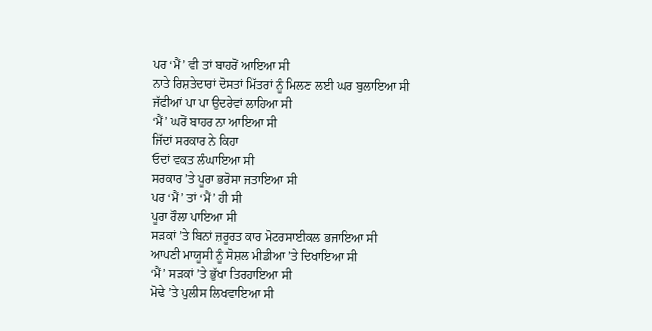ਪਰ ‘ਮੈਂ’ ਵੀ ਤਾਂ ਬਾਹਰੋਂ ਆਇਆ ਸੀ
ਨਾਤੇ ਰਿਸ਼ਤੇਦਾਰਾਂ ਦੋਸਤਾਂ ਮਿੱਤਰਾਂ ਨੂੰ ਮਿਲਣ ਲਈ ਘਰ ਬੁਲਾਇਆ ਸੀ
ਜੱਫੀਆਂ ਪਾ ਪਾ ਉਦਰੇਵਾਂ ਲਾਹਿਆ ਸੀ
‘ਮੈਂ’ ਘਰੋਂ ਬਾਹਰ ਨਾ ਆਇਆ ਸੀ
ਜਿੱਦਾਂ ਸਰਕਾਰ ਨੇ ਕਿਹਾ
ਓਦਾਂ ਵਕਤ ਲੰਘਾਇਆ ਸੀ
ਸਰਕਾਰ ’ਤੇ ਪੂਰਾ ਭਰੋਸਾ ਜਤਾਇਆ ਸੀ
ਪਰ ‘ਮੈਂ’ ਤਾਂ ‘ਮੈਂ’ ਹੀ ਸੀ
ਪੂਰਾ ਰੌਲਾ ਪਾਇਆ ਸੀ
ਸੜਕਾਂ ’ਤੇ ਬਿਨਾਂ ਜ਼ਰੂਰਤ ਕਾਰ ਮੋਟਰਸਾਈਕਲ ਭਜਾਇਆ ਸੀ
ਆਪਣੀ ਮਾਯੂਸੀ ਨੂੰ ਸੋਸ਼ਲ ਮੀਡੀਆ ’ਤੇ ਦਿਖਾਇਆ ਸੀ
‘ਮੈਂ’ ਸੜਕਾਂ ’ਤੇ ਭੁੱਖਾ ਤਿਰਹਾਇਆ ਸੀ
ਮੋਢੇ ’ਤੇ ਪੁਲੀਸ ਲਿਖਵਾਇਆ ਸੀ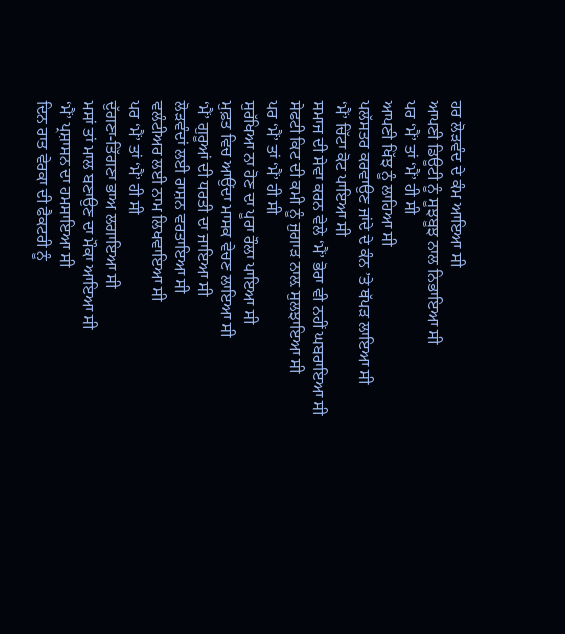ਹਰ ਲੋੜਵੰਦ ਦੇ ਕੰਮ ਆਇਆ ਸੀ
ਆਪਣੀ ਡਿਊਟੀ ਨੂੰ ਸੂਝਬੂਝ ਨਾਲ ਨਿਭਾਇਆ ਸੀ
ਪਰ ‘ਮੈਂ’ ਤਾਂ ‘ਮੈਂ’ ਹੀ ਸੀ
ਆਪਣੀ ਖਿੱਝ ਨੂੰ ਲਾਹਿਆ ਸੀ
ਪਲੱਸਤਰ ਕਰਵਾਉਣ ਜਾਂਦੇ ਦੇ ਕੰਨ ’ਤੇ ਥੱਪੜ ਲਾਇਆ ਸੀ
‘ਮੈਂ’ ਚਿੱਟਾ ਕੋਟ ਪਾਇਆ ਸੀ
ਸਮਾਜ ਦੀ ਸੇਵਾ ਕਰਨ ਵੇਲੇ ‘ਮੈਂ’ ਭੋਰਾ ਵੀ ਨਹੀਂ ਘਬਰਾਇਆ ਸੀ
ਸੇਫਟੀ ਕਿਟ ਦੀ ਕਮੀ ਨੂੰ ਜੁਗਾੜ ਨਾਲ਼ ਸੁਲਝਾਇਆ ਸੀ
ਪਰ ‘ਮੈਂ’ ਤਾਂ ‘ਮੈਂ’ ਹੀ ਸੀ
ਸੁਰੱਖਿਆ ਨਾ ਹੋਣ ਦਾ ਪੂਰਾ ਰੌਲਾ ਪਾਇਆ ਸੀ
ਮੁਫ਼ਤ ਵਿਚ ਆਉਂਦਾ ਮਾਸਕ ਵੇਚਣ ਲਾਇਆ ਸੀ
‘ਮੈਂ’ ਗੁਰੂਆਂ ਦੀ ਧਰਤੀ ਦਾ ਜਾਇਆ ਸੀ
ਲੋੜਵੰਦਾਂ ਲਈ ਰਾਸ਼ਨ ਵਰਤਾਇਆ ਸੀ
ਵਲੰਟੀਅਰ ਲਈ ਨਾਮ ਲਿਖਵਾਇਆ ਸੀ
ਪਰ ‘ਮੈਂ’ ਤਾਂ ‘ਮੈਂ’ ਹੀ ਸੀ
ਦੁੱਗਣਾ-ਤਿੱਗਣਾ ਭਾਅ ਲਗਾਇਆ ਸੀ
ਮਸਾਂ ਤਾਂ ਮਾਲ ਬਣਾਉਣ ਦਾ ਮੌਕਾ ਆਇਆ ਸੀ
‘ਮੈਂ’ ਪ੍ਰਸ਼ਾਸਨ ਦਾ ਹਮਸਾਇਆ ਸੀ
ਦਿਨ ਰਾਤ ਵੇਰਕਾ ਦੀ ਫੈਕਟਰੀ ਨੂੰ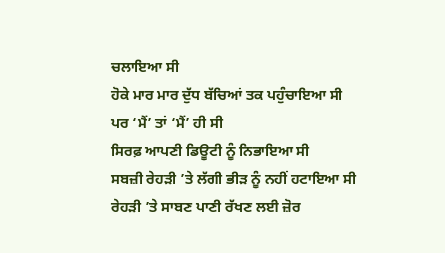ਚਲਾਇਆ ਸੀ
ਹੋਕੇ ਮਾਰ ਮਾਰ ਦੁੱਧ ਬੱਚਿਆਂ ਤਕ ਪਹੁੰਚਾਇਆ ਸੀ
ਪਰ ‘ਮੈਂ’ ਤਾਂ ‘ਮੈਂ’ ਹੀ ਸੀ
ਸਿਰਫ਼ ਆਪਣੀ ਡਿਊਟੀ ਨੂੰ ਨਿਭਾਇਆ ਸੀ
ਸਬਜ਼ੀ ਰੇਹੜੀ ’ਤੇ ਲੱਗੀ ਭੀੜ ਨੂੰ ਨਹੀਂ ਹਟਾਇਆ ਸੀ
ਰੇਹੜੀ ’ਤੇ ਸਾਬਣ ਪਾਣੀ ਰੱਖਣ ਲਈ ਜ਼ੋਰ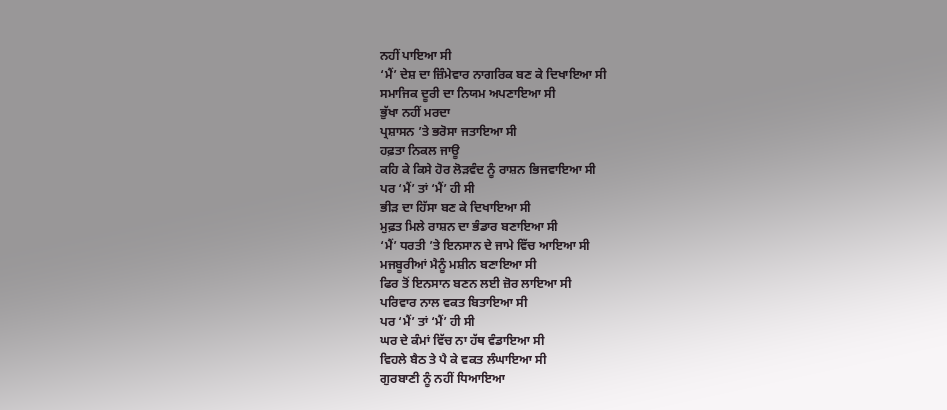ਨਹੀਂ ਪਾਇਆ ਸੀ
‘ਮੈਂ’ ਦੇਸ਼ ਦਾ ਜ਼ਿੰਮੇਵਾਰ ਨਾਗਰਿਕ ਬਣ ਕੇ ਦਿਖਾਇਆ ਸੀ
ਸਮਾਜਿਕ ਦੂਰੀ ਦਾ ਨਿਯਮ ਅਪਣਾਇਆ ਸੀ
ਭੁੱਖਾ ਨਹੀਂ ਮਰਦਾ
ਪ੍ਰਸ਼ਾਸਨ ’ਤੇ ਭਰੋਸਾ ਜਤਾਇਆ ਸੀ
ਹਫ਼ਤਾ ਨਿਕਲ ਜਾਊ
ਕਹਿ ਕੇ ਕਿਸੇ ਹੋਰ ਲੋੜਵੰਦ ਨੂੰ ਰਾਸ਼ਨ ਭਿਜਵਾਇਆ ਸੀ
ਪਰ ‘ਮੈਂ’ ਤਾਂ ‘ਮੈਂ’ ਹੀ ਸੀ
ਭੀੜ ਦਾ ਹਿੱਸਾ ਬਣ ਕੇ ਦਿਖਾਇਆ ਸੀ
ਮੁਫ਼ਤ ਮਿਲੇ ਰਾਸ਼ਨ ਦਾ ਭੰਡਾਰ ਬਣਾਇਆ ਸੀ
‘ਮੈਂ’ ਧਰਤੀ ’ਤੇ ਇਨਸਾਨ ਦੇ ਜਾਮੇ ਵਿੱਚ ਆਇਆ ਸੀ
ਮਜਬੂਰੀਆਂ ਮੈਨੂੰ ਮਸ਼ੀਨ ਬਣਾਇਆ ਸੀ
ਫਿਰ ਤੋਂ ਇਨਸਾਨ ਬਣਨ ਲਈ ਜ਼ੋਰ ਲਾਇਆ ਸੀ
ਪਰਿਵਾਰ ਨਾਲ ਵਕਤ ਬਿਤਾਇਆ ਸੀ
ਪਰ ‘ਮੈਂ’ ਤਾਂ ‘ਮੈਂ’ ਹੀ ਸੀ
ਘਰ ਦੇ ਕੰਮਾਂ ਵਿੱਚ ਨਾ ਹੱਥ ਵੰਡਾਇਆ ਸੀ
ਵਿਹਲੇ ਬੈਠ ਤੇ ਪੈ ਕੇ ਵਕਤ ਲੰਘਾਇਆ ਸੀ
ਗੁਰਬਾਣੀ ਨੂੰ ਨਹੀਂ ਧਿਆਇਆ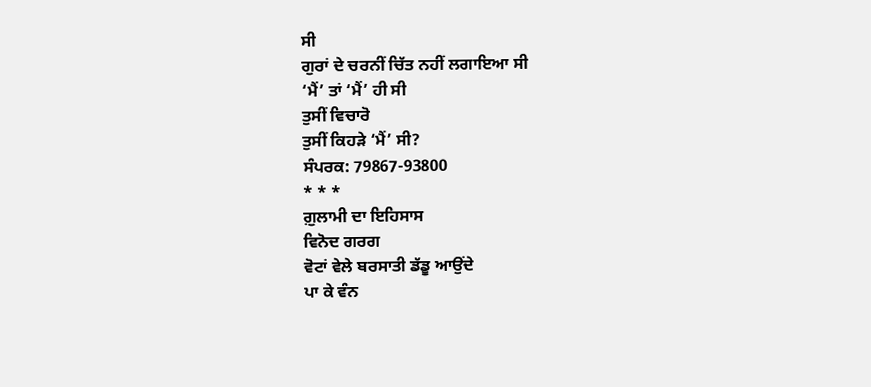ਸੀ
ਗੁਰਾਂ ਦੇ ਚਰਨੀਂ ਚਿੱਤ ਨਹੀਂ ਲਗਾਇਆ ਸੀ
‘ਮੈਂ’ ਤਾਂ ‘ਮੈਂ’ ਹੀ ਸੀ
ਤੁਸੀਂ ਵਿਚਾਰੋ
ਤੁਸੀਂ ਕਿਹੜੇ ‘ਮੈਂ’ ਸੀ?
ਸੰਪਰਕ: 79867-93800
* * *
ਗ਼ੁਲਾਮੀ ਦਾ ਇਹਿਸਾਸ
ਵਿਨੋਦ ਗਰਗ
ਵੋਟਾਂ ਵੇਲੇ ਬਰਸਾਤੀ ਡੱਡੂ ਆਉਂਦੇ
ਪਾ ਕੇ ਵੰਨ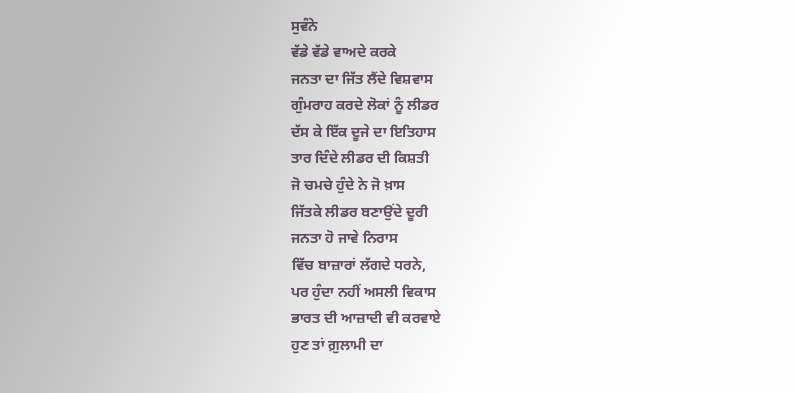ਸੁਵੰਨੇ
ਵੱਡੇ ਵੱਡੇ ਵਾਅਦੇ ਕਰਕੇ
ਜਨਤਾ ਦਾ ਜਿੱਤ ਲੈਂਦੇ ਵਿਸ਼ਵਾਸ
ਗੁੰਮਰਾਹ ਕਰਦੇ ਲੋਕਾਂ ਨੂੰ ਲੀਡਰ
ਦੱਸ ਕੇ ਇੱਕ ਦੂਜੇ ਦਾ ਇਤਿਹਾਸ
ਤਾਰ ਦਿੰਦੇ ਲੀਡਰ ਦੀ ਕਿਸ਼ਤੀ
ਜੋ ਚਮਚੇ ਹੁੰਦੇ ਨੇ ਜੋ ਖ਼ਾਸ
ਜਿੱਤਕੇ ਲੀਡਰ ਬਣਾਉਂਦੇ ਦੂਰੀ
ਜਨਤਾ ਹੋ ਜਾਵੇ ਨਿਰਾਸ
ਵਿੱਚ ਬਾਜ਼ਾਰਾਂ ਲੱਗਦੇ ਧਰਨੇ,
ਪਰ ਹੁੰਦਾ ਨਹੀਂ ਅਸਲੀ ਵਿਕਾਸ
ਭਾਰਤ ਦੀ ਆਜ਼ਾਦੀ ਵੀ ਕਰਵਾਏ
ਹੁਣ ਤਾਂ ਗ਼ੁਲਾਮੀ ਦਾ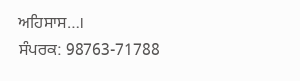ਅਹਿਸਾਸ…।
ਸੰਪਰਕ: 98763-71788